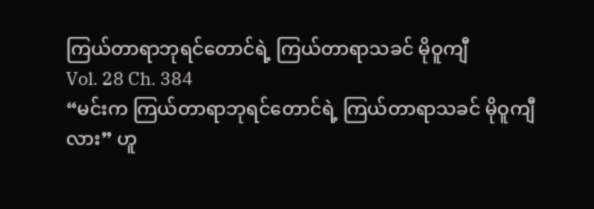ကြယ်တာရာဘုရင်တောင်ရဲ့ ကြယ်တာရာသခင် မိုဝူကျီ
Vol. 28 Ch. 384
“မင်းက ကြယ်တာရာဘုရင်တောင်ရဲ့ ကြယ်တာရာသခင် မိုဝူကျီလား” ဟူ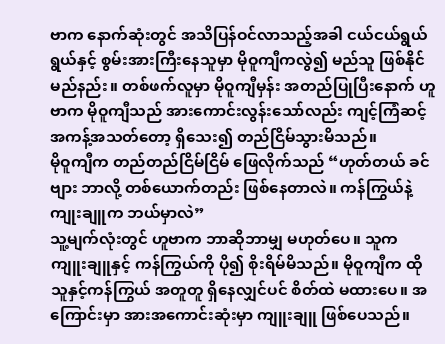ဗာက နောက်ဆုံးတွင် အသိပြန်ဝင်လာသည့်အခါ ငယ်ငယ်ရွယ်ရွယ်နှင့် စွမ်းအားကြီးနေသူမှာ မိုဝူကျီကလွဲ၍ မည်သူ ဖြစ်နိုင်မည်နည်း။ တစ်ဖက်လူမှာ မိုဝူကျီမှန်း အတည်ပြုပြီးနောက် ဟူဗာက မိုဝူကျီသည် အားကောင်းလွန်းသော်လည်း ကျင့်ကြံဆင့် အကန့်အသတ်တော့ ရှိသေး၍ တည်ငြိမ်သွားမိသည်။
မိုဝူကျီက တည်တည်ငြိမ်ငြိမ် ဖြေလိုက်သည် “ဟုတ်တယ် ခင်ဗျား ဘာလို့ တစ်ယောက်တည်း ဖြစ်နေတာလဲ။ ကန်ကြွယ်နဲ့ ကျုးချူက ဘယ်မှာလဲ”
သူ့မျက်လုံးတွင် ဟူဗာက ဘာဆိုဘာမျှ မဟုတ်ပေ။ သူက ကျူးချူနှင့် ကန်ကြွယ်ကို ပို၍ စိုးရိမ်မိသည်။ မိုဝူကျီက ထိုသူနှင့်ကန်ကြွယ် အတူတူ ရှိနေလျှင်ပင် စိတ်ထဲ မထားပေ။ အကြောင်းမှာ အားအကောင်းဆုံးမှာ ကျူးချူ ဖြစ်ပေသည်။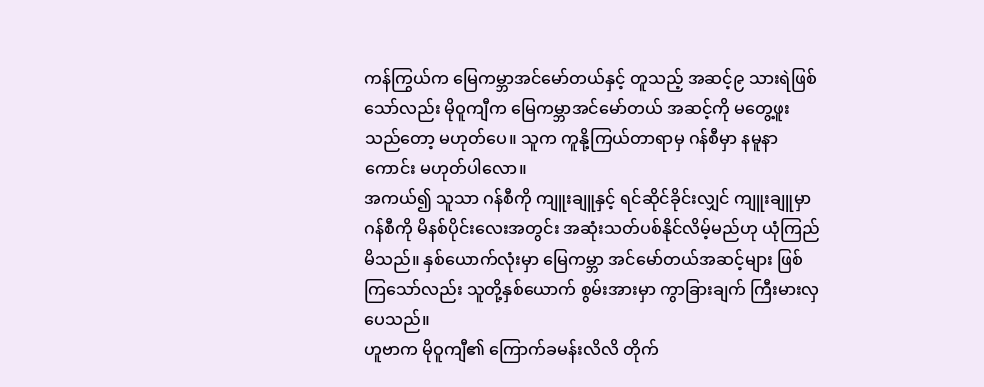ကန်ကြွယ်က မြေကမ္ဘာအင်မော်တယ်နှင့် တူသည့် အဆင့်၉ သားရဲဖြစ်သော်လည်း မိုဝူကျီက မြေကမ္ဘာအင်မော်တယ် အဆင့်ကို မတွေ့ဖူးသည်တော့ မဟုတ်ပေ။ သူက ကူနို့ကြယ်တာရာမှ ဂန်စီမှာ နမူနာကောင်း မဟုတ်ပါလော။
အကယ်၍ သူသာ ဂန်စီကို ကျူးချူနှင့် ရင်ဆိုင်ခိုင်းလျှင် ကျူးချူမှာ ဂန်စီကို မိနစ်ပိုင်းလေးအတွင်း အဆုံးသတ်ပစ်နိုင်လိမ့်မည်ဟု ယုံကြည်မိသည်။ နှစ်ယောက်လုံးမှာ မြေကမ္ဘာ အင်မော်တယ်အဆင့်များ ဖြစ်ကြသော်လည်း သူတို့နှစ်ယောက် စွမ်းအားမှာ ကွာခြားချက် ကြီးမားလှပေသည်။
ဟူဗာက မိုဝူကျီ၏ ကြောက်ခမန်းလိလိ တိုက်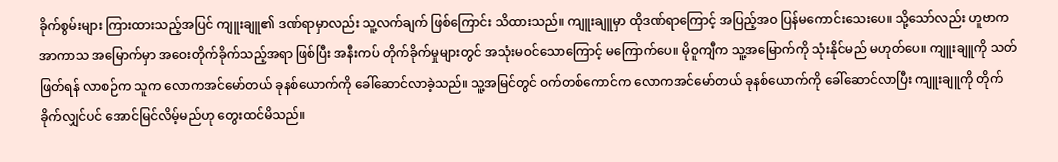ခိုက်စွမ်းများ ကြားထားသည့်အပြင် ကျူးချူ၏ ဒဏ်ရာမှာလည်း သူ့လက်ချက် ဖြစ်ကြောင်း သိထားသည်။ ကျူးချူမှာ ထိုဒဏ်ရာကြောင့် အပြည့်အဝ ပြန်မကောင်းသေးပေ။ သို့သော်လည်း ဟူဗာက အာကာသ အမြောက်မှာ အဝေးတိုက်ခိုက်သည့်အရာ ဖြစ်ပြီး အနီးကပ် တိုက်ခိုက်မှုများတွင် အသုံးမဝင်သောကြောင့် မကြောက်ပေ။ မိုဝူကျီက သူ့အမြောက်ကို သုံးနိုင်မည် မဟုတ်ပေ။ ကျူးချူကို သတ်ဖြတ်ရန် လာစဉ်က သူက လောကအင်မော်တယ် ခုနစ်ယောက်ကို ခေါ်ဆောင်လာခဲ့သည်။ သူ့အမြင်တွင် ဝက်တစ်ကောင်က လောကအင်မော်တယ် ခုနစ်ယောက်ကို ခေါ်ဆောင်လာပြီး ကျူးချူကို တိုက်ခိုက်လျှင်ပင် အောင်မြင်လိမ့်မည်ဟု တွေးထင်မိသည်။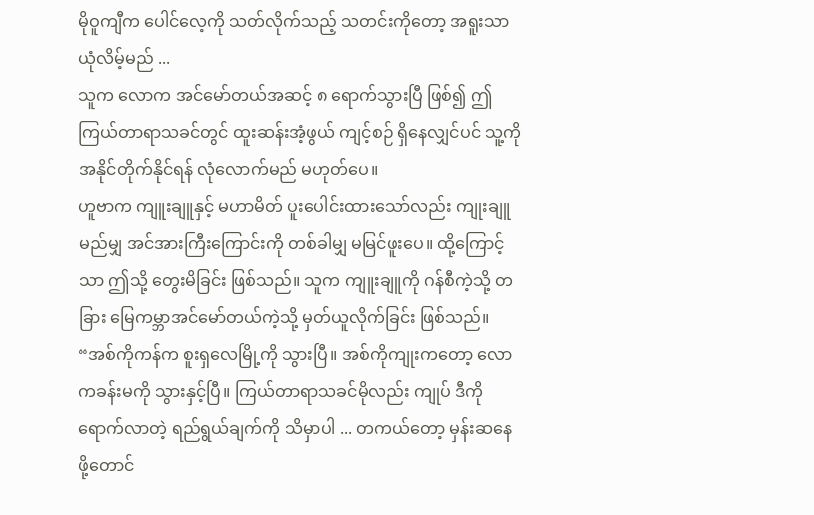မိုဝူကျီက ပေါင်လေ့ကို သတ်လိုက်သည့် သတင်းကိုတော့ အရူးသာ ယုံလိမ့်မည် ...
သူက လောက အင်မော်တယ်အဆင့် ၈ ရောက်သွားပြီ ဖြစ်၍ ဤကြယ်တာရာသခင်တွင် ထူးဆန်းအံ့ဖွယ် ကျင့်စဉ် ရှိနေလျှင်ပင် သူ့ကို အနိုင်တိုက်နိုင်ရန် လုံလောက်မည် မဟုတ်ပေ။
ဟူဗာက ကျူးချူနှင့် မဟာမိတ် ပူးပေါင်းထားသော်လည်း ကျုးချူ မည်မျှ အင်အားကြီးကြောင်းကို တစ်ခါမျှ မမြင်ဖူးပေ။ ထို့ကြောင့်သာ ဤသို့ တွေးမိခြင်း ဖြစ်သည်။ သူက ကျူးချူကို ဂန်စီကဲ့သို့ တခြား မြေကမ္ဘာအင်မော်တယ်ကဲ့သို့ မှတ်ယူလိုက်ခြင်း ဖြစ်သည်။
“အစ်ကိုကန်က စူးရှလေမြို့ကို သွားပြီ။ အစ်ကိုကျုးကတော့ လောကခန်းမကို သွားနှင့်ပြီ။ ကြယ်တာရာသခင်မိုလည်း ကျုပ် ဒီကို ရောက်လာတဲ့ ရည်ရွယ်ချက်ကို သိမှာပါ ... တကယ်တော့ မှန်းဆနေဖို့တောင်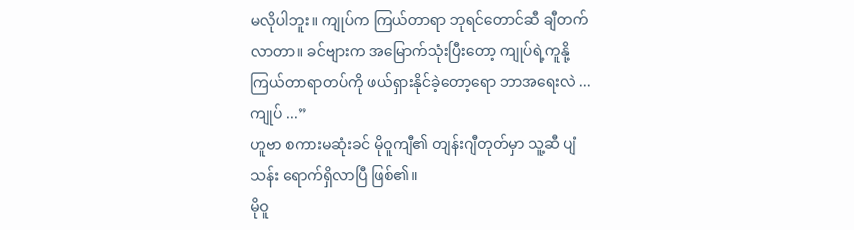မလိုပါဘူး။ ကျုပ်က ကြယ်တာရာ ဘုရင်တောင်ဆီ ချီတက်လာတာ။ ခင်ဗျားက အမြောက်သုံးပြီးတော့ ကျုပ်ရဲ့ကူနို့ကြယ်တာရာတပ်ကို ဖယ်ရှားနိုင်ခဲ့တော့ရော ဘာအရေးလဲ ... ကျုပ် ...”
ဟူဗာ စကားမဆုံးခင် မိုဝူကျီ၏ တျန်းဂျီတုတ်မှာ သူ့ဆီ ပျံသန်း ရောက်ရှိလာပြီ ဖြစ်၏။
မိုဝူ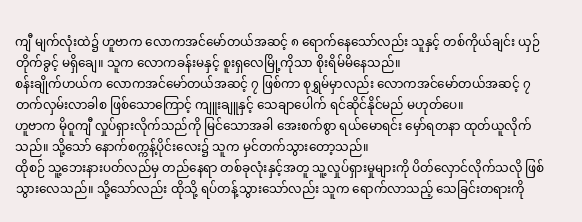ကျီ မျက်လုံးထဲ၌ ဟူဗာက လောကအင်မော်တယ်အဆင့် ၈ ရောက်နေသော်လည်း သူနှင့် တစ်ကိုယ်ချင်း ယှဉ်တိုက်ခွင့် မရှိချေ။ သူက လောကခန်းမနှင့် စူးရှလေမြို့ကိုသာ စိုးရိမ်မိနေသည်။
စန်းချိုက်ဟယ်က လောကအင်မော်တယ်အဆင့် ၇ ဖြစ်ကာ စုရွှမ်မှာလည်း လောကအင်မော်တယ်အဆင့် ၇ တက်လှမ်းလာခါစ ဖြစ်သောကြောင့် ကျူးချူနှင့် သေချာပေါက် ရင်ဆိုင်နိုင်မည် မဟုတ်ပေ။
ဟူဗာက မိုဝူကျီ လှုပ်ရှားလိုက်သည်ကို မြင်သောအခါ အေးစက်စွာ ရယ်မောရင်း မှော်ရတနာ ထုတ်ယူလိုက်သည်။ သို့သော် နောက်စက္ကန့်ပိုင်းလေး၌ သူက မှင်တက်သွားတော့သည်။
ထိုစဉ် သူ့ဘေးနားပတ်လည်မှ တည်နေရာ တစ်ခုလုံးနှင့်အတူ သူ့လှုပ်ရှားမှုများကို ပိတ်လှောင်လိုက်သလို ဖြစ်သွားလေသည်။ သို့သော်လည်း ထိုသို့ ရပ်တန့်သွားသော်လည်း သူက ရောက်လာသည့် သေခြင်းတရားကို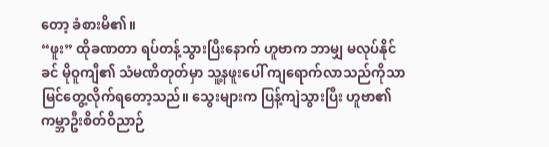တော့ ခံစားမိ၏။
“ဖူး” ထိုခဏတာ ရပ်တန့်သွားပြီးနောက် ဟူဗာက ဘာမျှ မလုပ်နိုင်ခင် မိုဝူကျီ၏ သံမဏိတုတ်မှာ သူ့နဖူးပေါ် ကျရောက်လာသည်ကိုသာ မြင်တွေ့လိုက်ရတော့သည်။ သွေးများက ပြန့်ကျဲသွားပြီး ဟူဗာ၏ ကမ္ဘာဦးစိတ်ဝိညာဉ်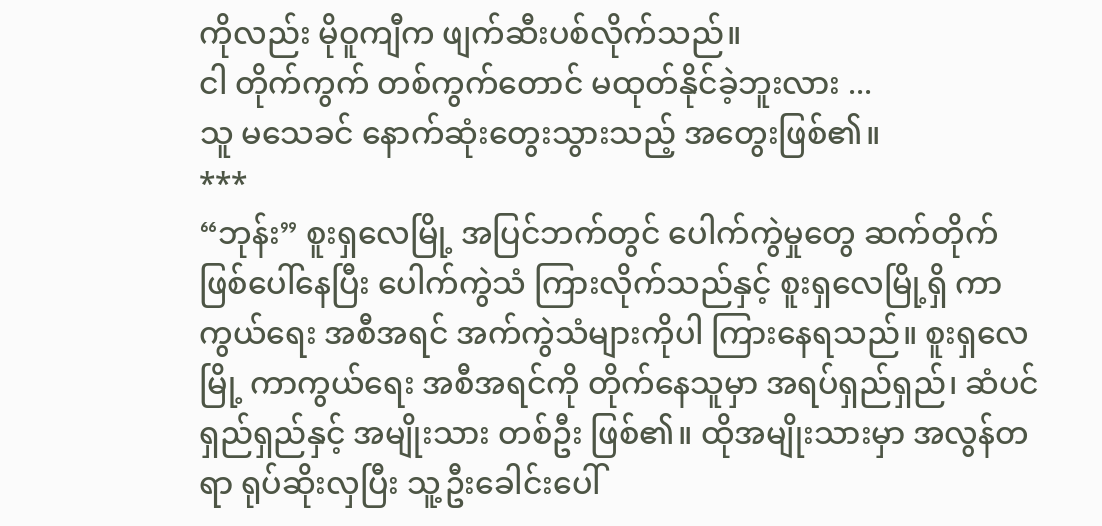ကိုလည်း မိုဝူကျီက ဖျက်ဆီးပစ်လိုက်သည်။
ငါ တိုက်ကွက် တစ်ကွက်တောင် မထုတ်နိုင်ခဲ့ဘူးလား ...
သူ မသေခင် နောက်ဆုံးတွေးသွားသည့် အတွေးဖြစ်၏။
***
“ဘုန်း” စူးရှလေမြို့ အပြင်ဘက်တွင် ပေါက်ကွဲမှုတွေ ဆက်တိုက် ဖြစ်ပေါ်နေပြီး ပေါက်ကွဲသံ ကြားလိုက်သည်နှင့် စူးရှလေမြို့ရှိ ကာကွယ်ရေး အစီအရင် အက်ကွဲသံများကိုပါ ကြားနေရသည်။ စူးရှလေမြို့ ကာကွယ်ရေး အစီအရင်ကို တိုက်နေသူမှာ အရပ်ရှည်ရှည်၊ ဆံပင် ရှည်ရှည်နှင့် အမျိုးသား တစ်ဦး ဖြစ်၏။ ထိုအမျိုးသားမှာ အလွန်တရာ ရုပ်ဆိုးလှပြီး သူ့ဦးခေါင်းပေါ်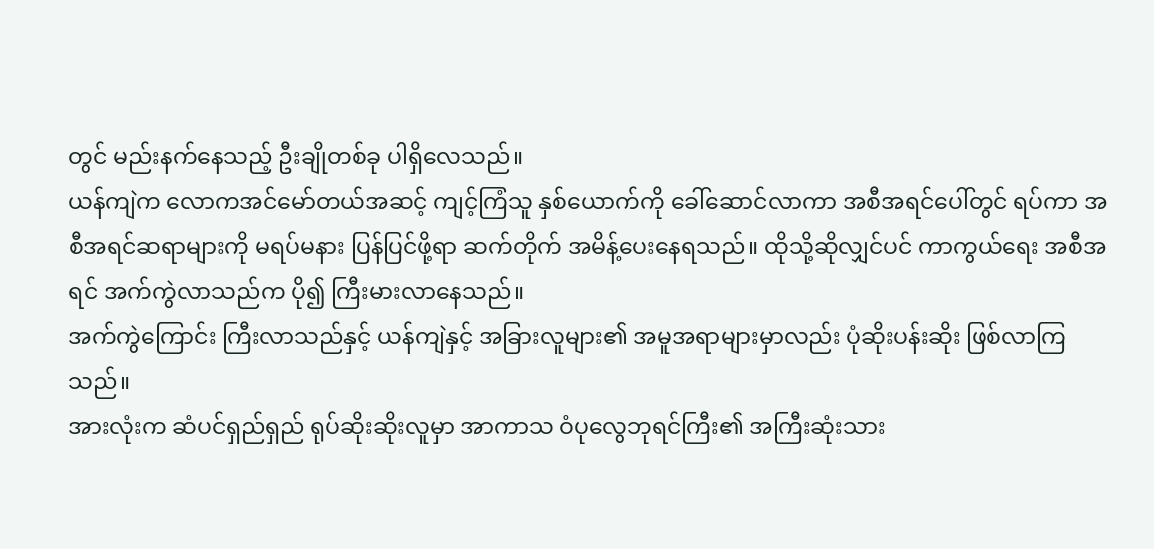တွင် မည်းနက်နေသည့် ဦးချိုတစ်ခု ပါရှိလေသည်။
ယန်ကျဲက လောကအင်မော်တယ်အဆင့် ကျင့်ကြံသူ နှစ်ယောက်ကို ခေါ်ဆောင်လာကာ အစီအရင်ပေါ်တွင် ရပ်ကာ အစီအရင်ဆရာများကို မရပ်မနား ပြန်ပြင်ဖို့ရာ ဆက်တိုက် အမိန့်ပေးနေရသည်။ ထိုသို့ဆိုလျှင်ပင် ကာကွယ်ရေး အစီအရင် အက်ကွဲလာသည်က ပို၍ ကြီးမားလာနေသည်။
အက်ကွဲကြောင်း ကြီးလာသည်နှင့် ယန်ကျဲနှင့် အခြားလူများ၏ အမူအရာများမှာလည်း ပုံဆိုးပန်းဆိုး ဖြစ်လာကြသည်။
အားလုံးက ဆံပင်ရှည်ရှည် ရုပ်ဆိုးဆိုးလူမှာ အာကာသ ဝံပုလွေဘုရင်ကြီး၏ အကြီးဆုံးသား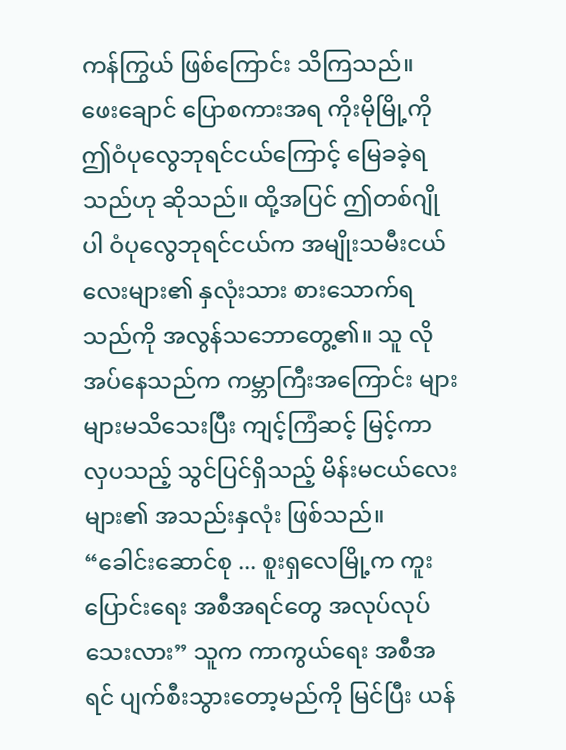ကန်ကြွယ် ဖြစ်ကြောင်း သိကြသည်။
ဖေးချောင် ပြောစကားအရ ကိုးမိုမြို့ကို ဤဝံပုလွေဘုရင်ငယ်ကြောင့် မြေခခဲ့ရသည်ဟု ဆိုသည်။ ထို့အပြင် ဤတစ်ဂျိုပါ ဝံပုလွေဘုရင်ငယ်က အမျိုးသမီးငယ်လေးများ၏ နှလုံးသား စားသောက်ရသည်ကို အလွန်သဘောတွေ့၏။ သူ လိုအပ်နေသည်က ကမ္ဘာကြီးအကြောင်း များများမသိသေးပြီး ကျင့်ကြံဆင့် မြင့်ကာ လှပသည့် သွင်ပြင်ရှိသည့် မိန်းမငယ်လေးများ၏ အသည်းနှလုံး ဖြစ်သည်။
“ခေါင်းဆောင်စု ... စူးရှလေမြို့က ကူးပြောင်းရေး အစီအရင်တွေ အလုပ်လုပ်သေးလား” သူက ကာကွယ်ရေး အစီအရင် ပျက်စီးသွားတော့မည်ကို မြင်ပြီး ယန်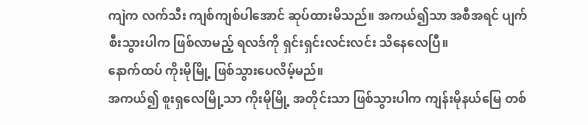ကျဲက လက်သီး ကျစ်ကျစ်ပါအောင် ဆုပ်ထားမိသည်။ အကယ်၍သာ အစီအရင် ပျက်စီးသွားပါက ဖြစ်လာမည့် ရလဒ်ကို ရှင်းရှင်းလင်းလင်း သိနေလေပြီ။
နောက်ထပ် ကိုးမိုမြို့ ဖြစ်သွားပေလိမ့်မည်။
အကယ်၍ စူးရှလေမြို့သာ ကိုးမိုမြို့ အတိုင်းသာ ဖြစ်သွားပါက ကျန်းမိုနယ်မြေ တစ်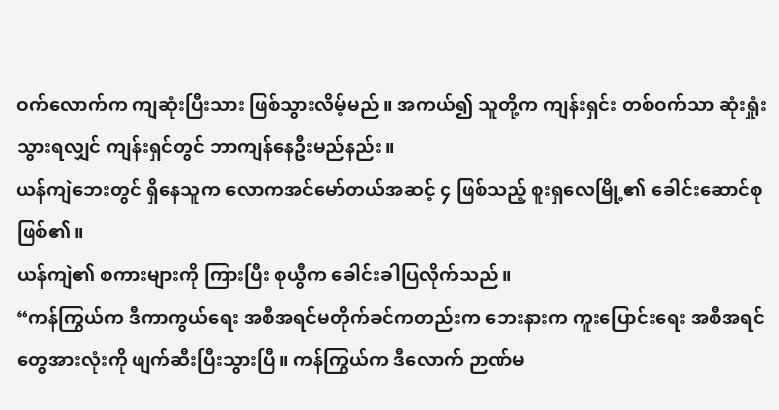ဝက်လောက်က ကျဆုံးပြီးသား ဖြစ်သွားလိမ့်မည်။ အကယ်၍ သူတို့က ကျန်းရှင်း တစ်ဝက်သာ ဆုံးရှုံးသွားရလျှင် ကျန်းရှင်တွင် ဘာကျန်နေဦးမည်နည်း။
ယန်ကျဲဘေးတွင် ရှိနေသူက လောကအင်မော်တယ်အဆင့် ၄ ဖြစ်သည့် စူးရှလေမြို့၏ ခေါင်းဆောင်စု ဖြစ်၏။
ယန်ကျဲ၏ စကားများကို ကြားပြီး စုယွီက ခေါင်းခါပြလိုက်သည်။
“ကန်ကြွယ်က ဒီကာကွယ်ရေး အစီအရင်မတိုက်ခင်ကတည်းက ဘေးနားက ကူးပြောင်းရေး အစီအရင်တွေအားလုံးကို ဖျက်ဆီးပြီးသွားပြီ။ ကန်ကြွယ်က ဒီလောက် ဉာဏ်မ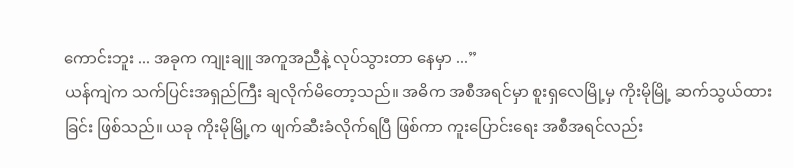ကောင်းဘူး ... အခုက ကျုးချူ အကူအညီနဲ့ လုပ်သွားတာ နေမှာ ...”
ယန်ကျဲက သက်ပြင်းအရှည်ကြီး ချလိုက်မိတော့သည်။ အဓိက အစီအရင်မှာ စူးရှလေမြို့မှ ကိုးမိုမြို့ ဆက်သွယ်ထားခြင်း ဖြစ်သည်။ ယခု ကိုးမိုမြို့က ဖျက်ဆီးခံလိုက်ရပြီ ဖြစ်ကာ ကူးပြောင်းရေး အစီအရင်လည်း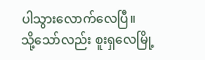ပါသွားလောက်လေပြီ။
သို့သော်လည်း စူးရှလေမြို့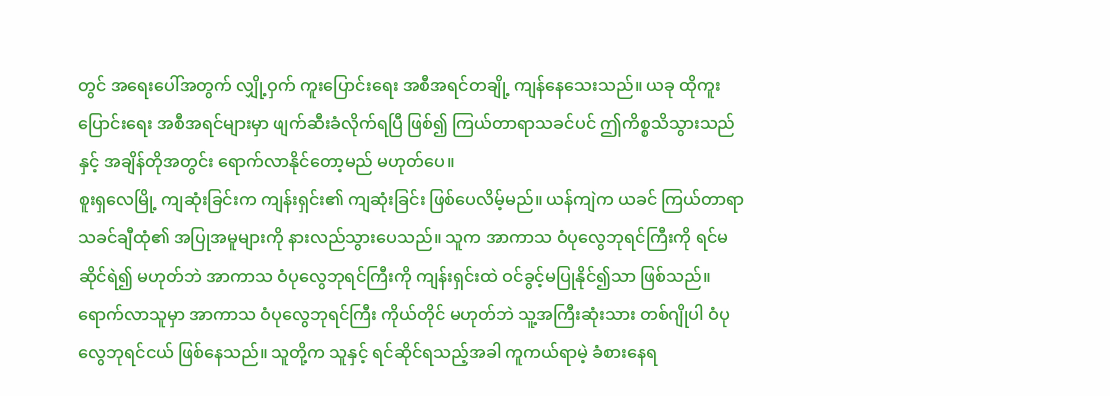တွင် အရေးပေါ်အတွက် လျှို့ဝှက် ကူးပြောင်းရေး အစီအရင်တချို့ ကျန်နေသေးသည်။ ယခု ထိုကူးပြောင်းရေး အစီအရင်များမှာ ဖျက်ဆီးခံလိုက်ရပြီ ဖြစ်၍ ကြယ်တာရာသခင်ပင် ဤကိစ္စသိသွားသည်နှင့် အချိန်တိုအတွင်း ရောက်လာနိုင်တော့မည် မဟုတ်ပေ။
စူးရှလေမြို့ ကျဆုံးခြင်းက ကျန်းရှင်း၏ ကျဆုံးခြင်း ဖြစ်ပေလိမ့်မည်။ ယန်ကျဲက ယခင် ကြယ်တာရာသခင်ချီထုံ၏ အပြုအမူများကို နားလည်သွားပေသည်။ သူက အာကာသ ဝံပုလွေဘုရင်ကြီးကို ရင်မဆိုင်ရဲ၍ မဟုတ်ဘဲ အာကာသ ဝံပုလွေဘုရင်ကြီးကို ကျန်းရှင်းထဲ ဝင်ခွင့်မပြုနိုင်၍သာ ဖြစ်သည်။
ရောက်လာသူမှာ အာကာသ ဝံပုလွေဘုရင်ကြီး ကိုယ်တိုင် မဟုတ်ဘဲ သူ့အကြီးဆုံးသား တစ်ဂျိုပါ ဝံပုလွေဘုရင်ငယ် ဖြစ်နေသည်။ သူတို့က သူနှင့် ရင်ဆိုင်ရသည့်အခါ ကူကယ်ရာမဲ့ ခံစားနေရ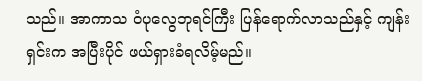သည်။ အာကာသ ဝံပုလွေဘုရင်ကြီး ပြန်ရောက်လာသည်နှင့် ကျန်းရှင်းက အပြီးပိုင် ဖယ်ရှားခံရလိမ့်မည်။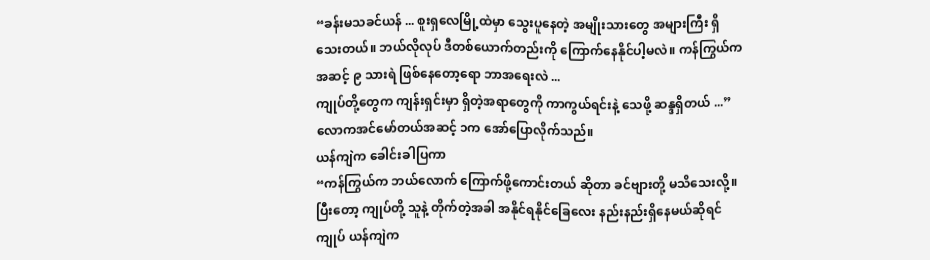“ခန်းမသခင်ယန် ... စူးရှလေမြို့ထဲမှာ သွေးပူနေတဲ့ အမျိုးသားတွေ အများကြီး ရှိသေးတယ်။ ဘယ်လိုလုပ် ဒီတစ်ယောက်တည်းကို ကြောက်နေနိုင်ပါ့မလဲ။ ကန်ကြွယ်က အဆင့် ၉ သားရဲ ဖြစ်နေတော့ရော ဘာအရေးလဲ ...
ကျုပ်တို့တွေက ကျန်းရှင်းမှာ ရှိတဲ့အရာတွေကို ကာကွယ်ရင်းနဲ့ သေဖို့ ဆန္ဒရှိတယ် ...” လောကအင်မော်တယ်အဆင့် ၁က အော်ပြောလိုက်သည်။
ယန်ကျဲက ခေါင်းခါပြကာ
“ကန်ကြွယ်က ဘယ်လောက် ကြောက်ဖို့ကောင်းတယ် ဆိုတာ ခင်ဗျားတို့ မသိသေးလို့။ ပြီးတော့ ကျုပ်တို့ သူနဲ့ တိုက်တဲ့အခါ အနိုင်ရနိုင်ခြေလေး နည်းနည်းရှိနေမယ်ဆိုရင် ကျုပ် ယန်ကျဲက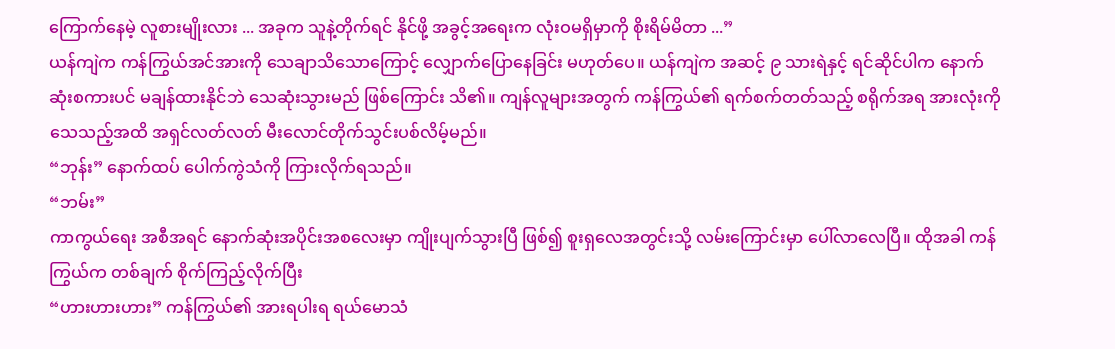ကြောက်နေမဲ့ လူစားမျိုးလား ... အခုက သူနဲ့တိုက်ရင် နိုင်ဖို့ အခွင့်အရေးက လုံးဝမရှိမှာကို စိုးရိမ်မိတာ ...”
ယန်ကျဲက ကန်ကြွယ်အင်အားကို သေချာသိသောကြောင့် လျှောက်ပြောနေခြင်း မဟုတ်ပေ။ ယန်ကျဲက အဆင့် ၉ သားရဲနှင့် ရင်ဆိုင်ပါက နောက်ဆုံးစကားပင် မချန်ထားနိုင်ဘဲ သေဆုံးသွားမည် ဖြစ်ကြောင်း သိ၏။ ကျန်လူများအတွက် ကန်ကြွယ်၏ ရက်စက်တတ်သည့် စရိုက်အရ အားလုံးကို သေသည့်အထိ အရှင်လတ်လတ် မီးလောင်တိုက်သွင်းပစ်လိမ့်မည်။
“ဘုန်း” နောက်ထပ် ပေါက်ကွဲသံကို ကြားလိုက်ရသည်။
“ဘမ်း”
ကာကွယ်ရေး အစီအရင် နောက်ဆုံးအပိုင်းအစလေးမှာ ကျိုးပျက်သွားပြီ ဖြစ်၍ စူးရှလေအတွင်းသို့ လမ်းကြောင်းမှာ ပေါ်လာလေပြီ။ ထိုအခါ ကန်ကြွယ်က တစ်ချက် စိုက်ကြည့်လိုက်ပြီး
“ဟားဟားဟား” ကန်ကြွယ်၏ အားရပါးရ ရယ်မောသံ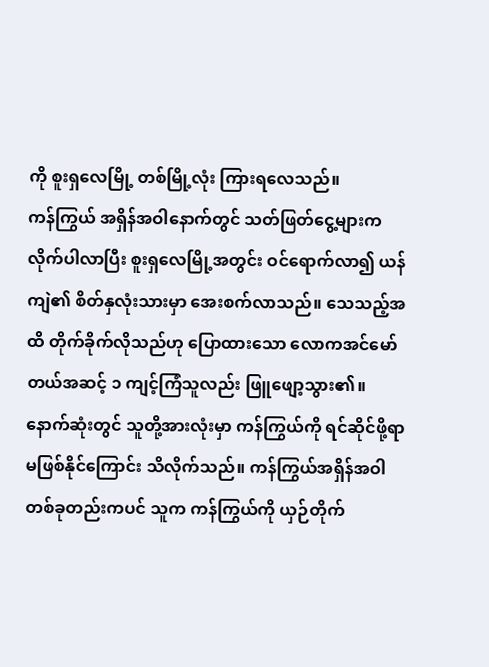ကို စူးရှလေမြို့ တစ်မြို့လုံး ကြားရလေသည်။
ကန်ကြွယ် အရှိန်အဝါနောက်တွင် သတ်ဖြတ်ငွေ့များက လိုက်ပါလာပြီး စူးရှလေမြို့အတွင်း ဝင်ရောက်လာ၍ ယန်ကျဲ၏ စိတ်နှလုံးသားမှာ အေးစက်လာသည်။ သေသည့်အထိ တိုက်ခိုက်လိုသည်ဟု ပြောထားသော လောကအင်မော်တယ်အဆင့် ၁ ကျင့်ကြံသူလည်း ဖြူဖျော့သွား၏။ နောက်ဆုံးတွင် သူတို့အားလုံးမှာ ကန်ကြွယ်ကို ရင်ဆိုင်ဖို့ရာ မဖြစ်နိုင်ကြောင်း သိလိုက်သည်။ ကန်ကြွယ်အရှိန်အဝါ တစ်ခုတည်းကပင် သူက ကန်ကြွယ်ကို ယှဉ်တိုက်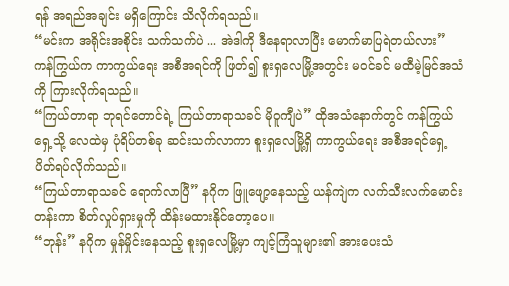ရန် အရည်အချင်း မရှိကြောင်း သိလိုက်ရသည်။
“မင်းက အရိုင်းအစိုင်း သက်သက်ပဲ ... အဲဒါကို ဒီနေရာလာပြီး မောက်မာပြရဲတယ်လား” ကန်ကြွယ်က ကာကွယ်ရေး အစီအရင်ကို ဖြတ်၍ စူးရှလေမြို့အတွင်း မဝင်ခင် မထီမဲ့မြင်အသံကို ကြားလိုက်ရသည်။
“ကြယ်တာရာ ဘုရင်တောင်ရဲ့ ကြယ်တာရာသခင် မိုဝူကျီပဲ” ထိုအသံနောက်တွင် ကန်ကြွယ်ရှေ့သို့ လေထဲမှ ပုံရိပ်တစ်ခု ဆင်းသက်လာကာ စူးရှလေမြို့ရှိ ကာကွယ်ရေး အစီအရင်ရှေ့ ပိတ်ရပ်လိုက်သည်။
“ကြယ်တာရာသခင် ရောက်လာပြီ” နဂိုက ဖြူဖျော့နေသည့် ယန်ကျဲက လက်သီးလက်မောင်းတန်းကာ စိတ်လှုပ်ရှားမှုကို ထိန်းမထားနိုင်တော့ပေ။
“ဘုန်း” နဂိုက မှုန်မှိုင်းနေသည့် စူးရှလေမြို့မှာ ကျင့်ကြံသူများ၏ အားပေးသံ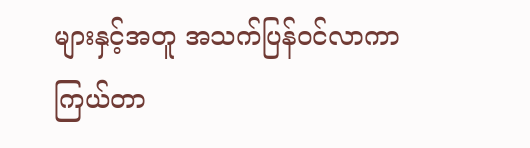များနှင့်အတူ အသက်ပြန်ဝင်လာကာ ကြယ်တာ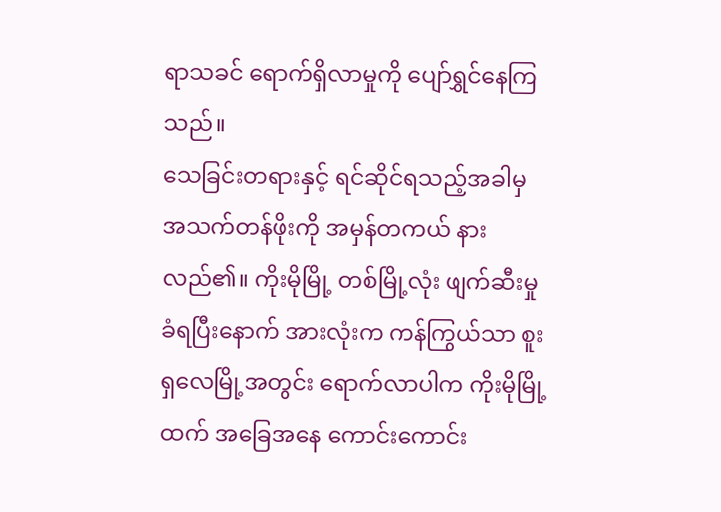ရာသခင် ရောက်ရှိလာမှုကို ပျော်ရွှင်နေကြသည်။
သေခြင်းတရားနှင့် ရင်ဆိုင်ရသည့်အခါမှ အသက်တန်ဖိုးကို အမှန်တကယ် နားလည်၏။ ကိုးမိုမြို့ တစ်မြို့လုံး ဖျက်ဆီးမှု ခံရပြီးနောက် အားလုံးက ကန်ကြွယ်သာ စူးရှလေမြို့အတွင်း ရောက်လာပါက ကိုးမိုမြို့ထက် အခြေအနေ ကောင်းကောင်း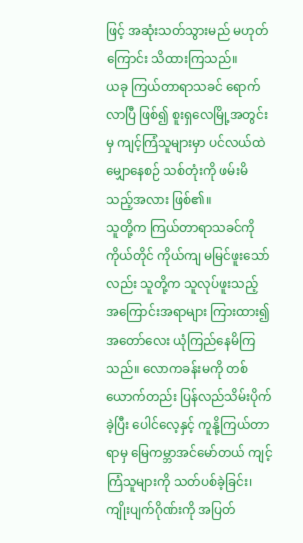ဖြင့် အဆုံးသတ်သွားမည် မဟုတ်ကြောင်း သိထားကြသည်။
ယခု ကြယ်တာရာသခင် ရောက်လာပြီ ဖြစ်၍ စူးရှလေမြို့အတွင်းမှ ကျင့်ကြံသူများမှာ ပင်လယ်ထဲ မျှောနေစဉ် သစ်တုံးကို ဖမ်းမိသည့်အလား ဖြစ်၏။
သူတို့က ကြယ်တာရာသခင်ကို ကိုယ်တိုင် ကိုယ်ကျ မမြင်ဖူးသော်လည်း သူတို့က သူလုပ်ဖူးသည့် အကြောင်းအရာများ ကြားထား၍ အတော်လေး ယုံကြည်နေမိကြသည်။ လောကခန်းမကို တစ်ယောက်တည်း ပြန်လည်သိမ်းပိုက်ခဲ့ပြီး ပေါင်လေ့နှင့် ကူနို့ကြယ်တာရာမှ မြေကမ္ဘာအင်မော်တယ် ကျင့်ကြံသူများကို သတ်ပစ်ခဲ့ခြင်း၊ ကျိုးပျက်ဂိုဏ်းကို အပြတ်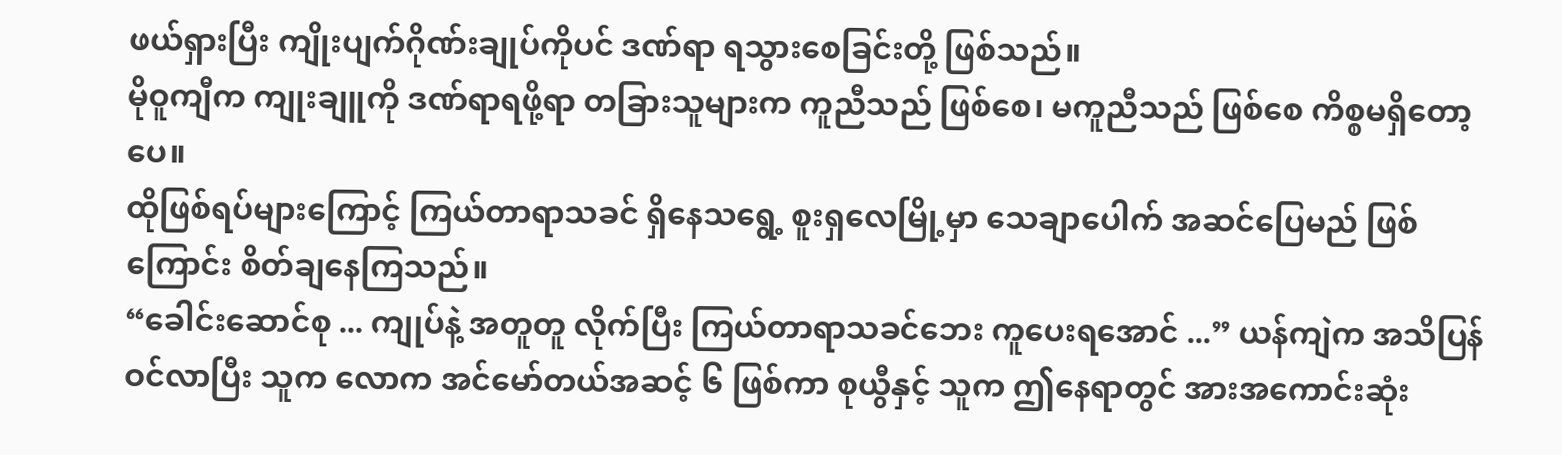ဖယ်ရှားပြီး ကျိုးပျက်ဂိုဏ်းချုပ်ကိုပင် ဒဏ်ရာ ရသွားစေခြင်းတို့ ဖြစ်သည်။
မိုဝူကျီက ကျုးချူကို ဒဏ်ရာရဖို့ရာ တခြားသူများက ကူညီသည် ဖြစ်စေ၊ မကူညီသည် ဖြစ်စေ ကိစ္စမရှိတော့ပေ။
ထိုဖြစ်ရပ်များကြောင့် ကြယ်တာရာသခင် ရှိနေသရွေ့ စူးရှလေမြို့မှာ သေချာပေါက် အဆင်ပြေမည် ဖြစ်ကြောင်း စိတ်ချနေကြသည်။
“ခေါင်းဆောင်စု ... ကျုပ်နဲ့ အတူတူ လိုက်ပြီး ကြယ်တာရာသခင်ဘေး ကူပေးရအောင် ...” ယန်ကျဲက အသိပြန်ဝင်လာပြီး သူက လောက အင်မော်တယ်အဆင့် ၆ ဖြစ်ကာ စုယွီနှင့် သူက ဤနေရာတွင် အားအကောင်းဆုံး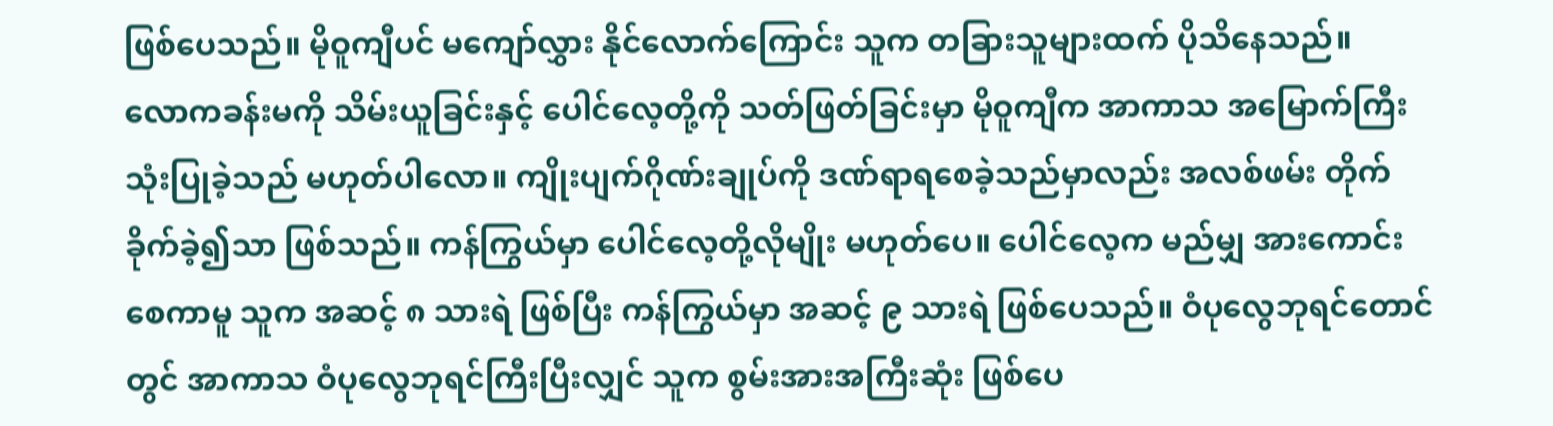ဖြစ်ပေသည်။ မိုဝူကျီပင် မကျော်လွှား နိုင်လောက်ကြောင်း သူက တခြားသူများထက် ပိုသိနေသည်။
လောကခန်းမကို သိမ်းယူခြင်းနှင့် ပေါင်လေ့တို့ကို သတ်ဖြတ်ခြင်းမှာ မိုဝူကျီက အာကာသ အမြောက်ကြီး သုံးပြုခဲ့သည် မဟုတ်ပါလော။ ကျိုးပျက်ဂိုဏ်းချုပ်ကို ဒဏ်ရာရစေခဲ့သည်မှာလည်း အလစ်ဖမ်း တိုက်ခိုက်ခဲ့၍သာ ဖြစ်သည်။ ကန်ကြွယ်မှာ ပေါင်လေ့တို့လိုမျိုး မဟုတ်ပေ။ ပေါင်လေ့က မည်မျှ အားကောင်းစေကာမူ သူက အဆင့် ၈ သားရဲ ဖြစ်ပြီး ကန်ကြွယ်မှာ အဆင့် ၉ သားရဲ ဖြစ်ပေသည်။ ဝံပုလွေဘုရင်တောင်တွင် အာကာသ ဝံပုလွေဘုရင်ကြီးပြီးလျှင် သူက စွမ်းအားအကြီးဆုံး ဖြစ်ပေ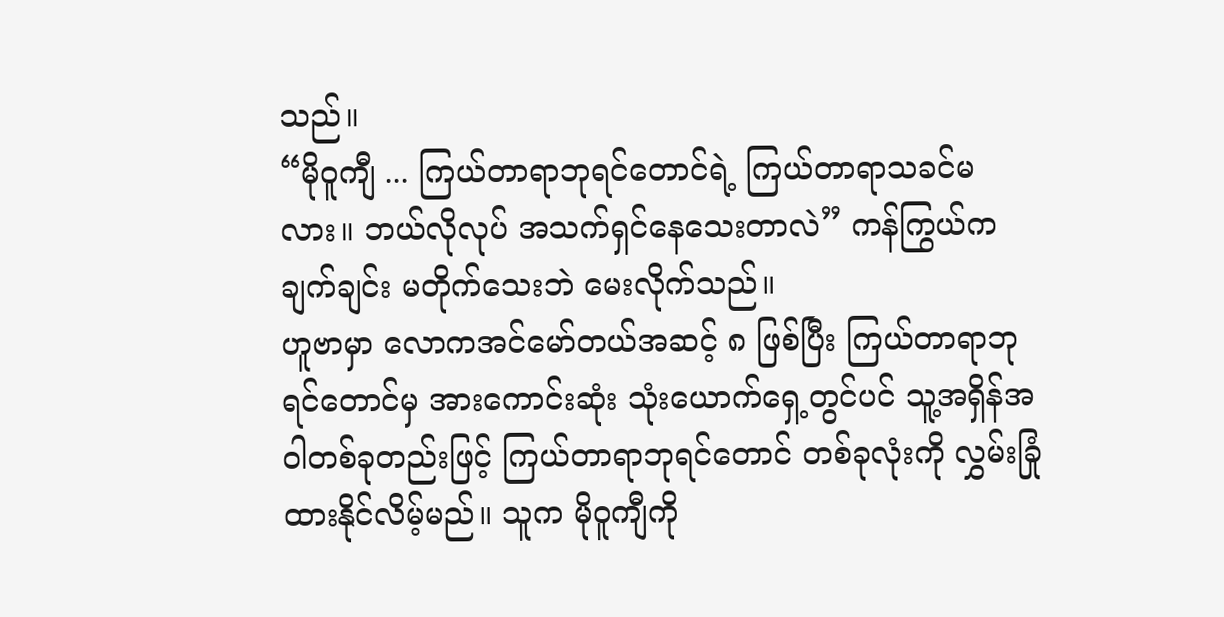သည်။
“မိုဝူကျီ ... ကြယ်တာရာဘုရင်တောင်ရဲ့ ကြယ်တာရာသခင်မလား။ ဘယ်လိုလုပ် အသက်ရှင်နေသေးတာလဲ” ကန်ကြွယ်က ချက်ချင်း မတိုက်သေးဘဲ မေးလိုက်သည်။
ဟူဗာမှာ လောကအင်မော်တယ်အဆင့် ၈ ဖြစ်ပြီး ကြယ်တာရာဘုရင်တောင်မှ အားကောင်းဆုံး သုံးယောက်ရှေ့တွင်ပင် သူ့အရှိန်အဝါတစ်ခုတည်းဖြင့် ကြယ်တာရာဘုရင်တောင် တစ်ခုလုံးကို လွှမ်းခြုံထားနိုင်လိမ့်မည်။ သူက မိုဝူကျီကို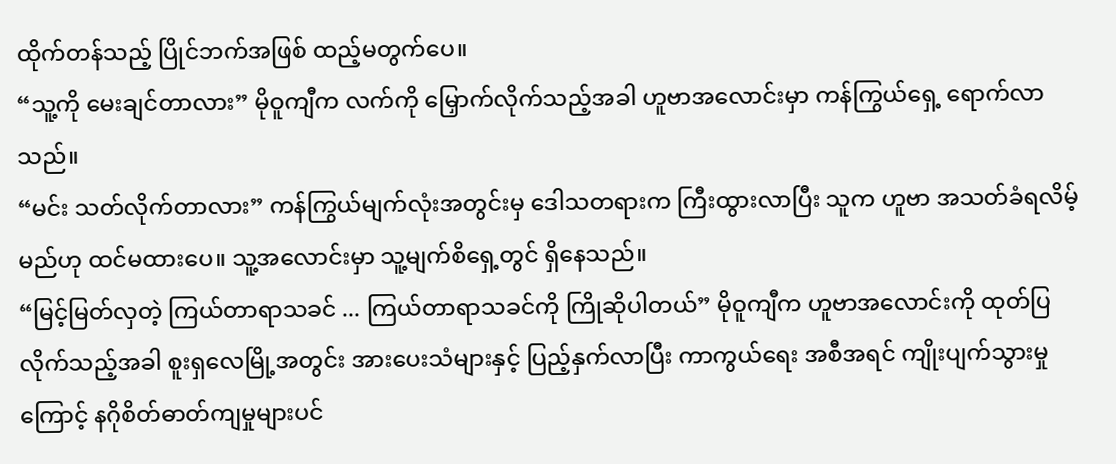ထိုက်တန်သည့် ပြိုင်ဘက်အဖြစ် ထည့်မတွက်ပေ။
“သူ့ကို မေးချင်တာလား” မိုဝူကျီက လက်ကို မြှောက်လိုက်သည့်အခါ ဟူဗာအလောင်းမှာ ကန်ကြွယ်ရှေ့ ရောက်လာသည်။
“မင်း သတ်လိုက်တာလား” ကန်ကြွယ်မျက်လုံးအတွင်းမှ ဒေါသတရားက ကြီးထွားလာပြီး သူက ဟူဗာ အသတ်ခံရလိမ့်မည်ဟု ထင်မထားပေ။ သူ့အလောင်းမှာ သူ့မျက်စိရှေ့တွင် ရှိနေသည်။
“မြင့်မြတ်လှတဲ့ ကြယ်တာရာသခင် ... ကြယ်တာရာသခင်ကို ကြိုဆိုပါတယ်” မိုဝူကျီက ဟူဗာအလောင်းကို ထုတ်ပြလိုက်သည့်အခါ စူးရှလေမြို့အတွင်း အားပေးသံများနှင့် ပြည့်နှက်လာပြီး ကာကွယ်ရေး အစီအရင် ကျိုးပျက်သွားမှုကြောင့် နဂိုစိတ်ဓာတ်ကျမှုများပင်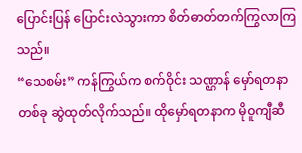ပြောင်းပြန် ပြောင်းလဲသွားကာ စိတ်ဓာတ်တက်ကြွလာကြသည်။
“သေစမ်း” ကန်ကြွယ်က စက်ဝိုင်း သဏ္ဌာန် မှော်ရတနာ တစ်ခု ဆွဲထုတ်လိုက်သည်။ ထိုမှော်ရတနာက မိုဝူကျီဆီ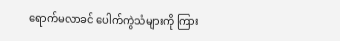ရောက်မလာခင် ပေါက်ကွဲသံများကို ကြား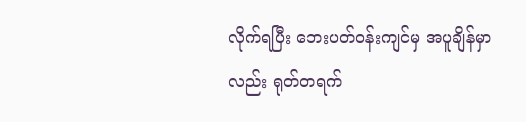လိုက်ရပြီး ဘေးပတ်ဝန်းကျင်မှ အပူချိန်မှာလည်း ရုတ်တရက်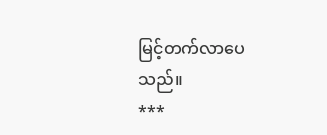မြင့်တက်လာပေသည်။
***